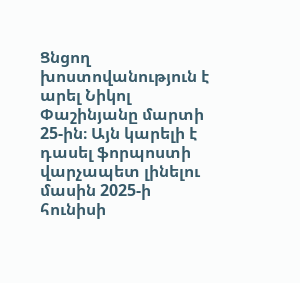Ցնցող խոստովանություն է արել Նիկոլ Փաշինյանը մարտի 25-ին։ Այն կարելի է դասել ֆորպոստի վարչապետ լինելու մասին 2025-ի հունիսի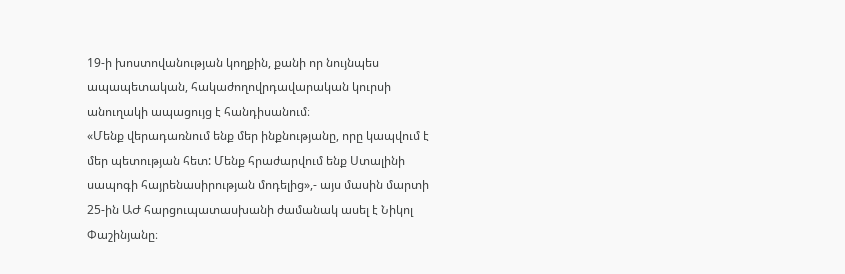19-ի խոստովանության կողքին, քանի որ նույնպես ապապետական, հակաժողովրդավարական կուրսի անուղակի ապացույց է հանդիսանում։
«Մենք վերադառնում ենք մեր ինքնությանը, որը կապվում է մեր պետության հետ: Մենք հրաժարվում ենք Ստալինի սապոգի հայրենասիրության մոդելից»,- այս մասին մարտի 25-ին ԱԺ հարցուպատասխանի ժամանակ ասել է Նիկոլ Փաշինյանը։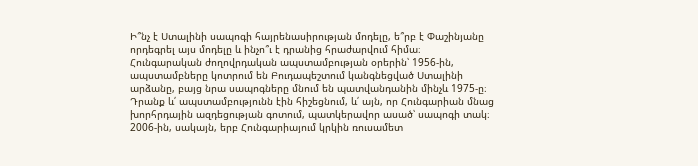Ի՞նչ է Ստալինի սապոգի հայրենասիրության մոդելը, ե՞րբ է Փաշինյանը որդեգրել այս մոդելը և ինչո՞ւ է դրանից հրաժարվում հիմա։
Հունգարական ժողովրդական ապստամբության օրերին՝ 1956-ին, ապստամբները կոտրում են Բուդապեշտում կանգնեցված Ստալինի արձանը, բայց նրա սապոգները մնում են պատվանդանին մինչև 1975-ը։ Դրանք և՛ ապստամբությունն էին հիշեցնում, և՛ այն, որ Հունգարիան մնաց խորհրդային ազդեցության գոտում, պատկերավոր ասած՝ սապոգի տակ։ 2006-ին, սակայն, երբ Հունգարիայում կրկին ռուսամետ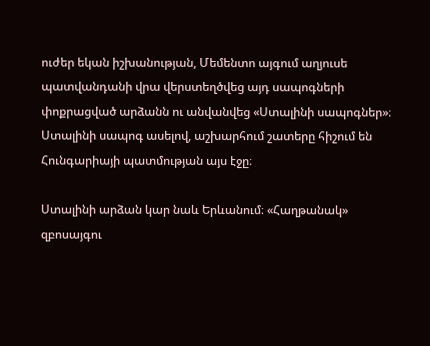ուժեր եկան իշխանության, Մեմենտո այգում աղյուսե պատվանդանի վրա վերստեղծվեց այդ սապոգների փոքրացված արձանն ու անվանվեց «Ստալինի սապոգներ»։ Ստալինի սապոգ ասելով, աշխարհում շատերը հիշում են Հունգարիայի պատմության այս էջը։

Ստալինի արձան կար նաև Երևանում։ «Հաղթանակ» զբոսայգու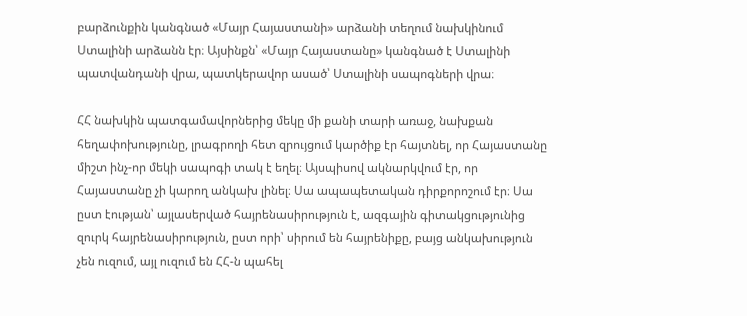բարձունքին կանգնած «Մայր Հայաստանի» արձանի տեղում նախկինում Ստալինի արձանն էր։ Այսինքն՝ «Մայր Հայաստանը» կանգնած է Ստալինի պատվանդանի վրա, պատկերավոր ասած՝ Ստալինի սապոգների վրա։

ՀՀ նախկին պատգամավորներից մեկը մի քանի տարի առաջ, նախքան հեղափոխությունը, լրագրողի հետ զրույցում կարծիք էր հայտնել, որ Հայաստանը միշտ ինչ-որ մեկի սապոգի տակ է եղել։ Այսպիսով ակնարկվում էր, որ Հայաստանը չի կարող անկախ լինել։ Սա ապապետական դիրքորոշում էր։ Սա ըստ էության՝ այլասերված հայրենասիրություն է, ազգային գիտակցությունից զուրկ հայրենասիրություն, ըստ որի՝ սիրում են հայրենիքը, բայց անկախություն չեն ուզում, այլ ուզում են ՀՀ-ն պահել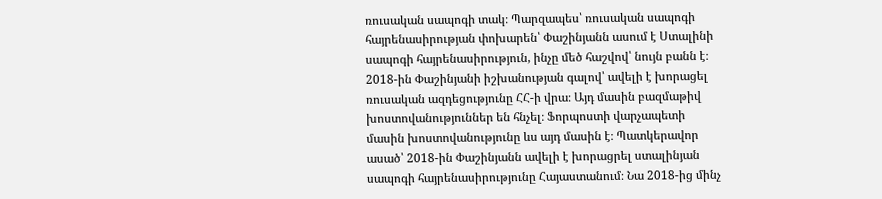ռուսական սապոգի տակ։ Պարզապես՝ ռուսական սապոգի հայրենասիրության փոխարեն՝ Փաշինյանն ասում է Ստալինի սապոգի հայրենասիրություն, ինչը մեծ հաշվով՝ նույն բանն է։
2018-ին Փաշինյանի իշխանության գալով՝ ավելի է խորացել ռուսական ազդեցությունը ՀՀ-ի վրա։ Այդ մասին բազմաթիվ խոստովանություններ են հնչել։ Ֆորպոստի վարչապետի մասին խոստովանությունը ևս այդ մասին է։ Պատկերավոր ասած՝ 2018-ին Փաշինյանն ավելի է խորացրել ստալինյան սապոգի հայրենասիրությունը Հայաստանում։ Նա 2018-ից մինչ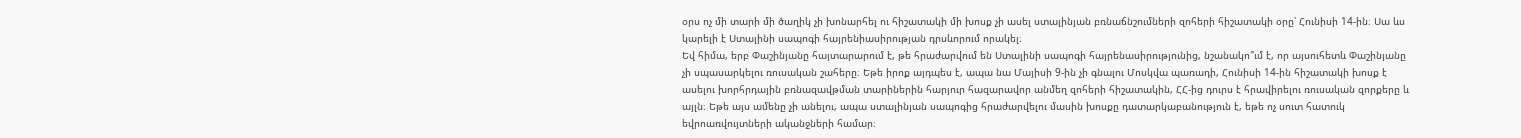օրս ոչ մի տարի մի ծաղիկ չի խոնարհել ու հիշատակի մի խոսք չի ասել ստալինյան բռնաճնշումների զոհերի հիշատակի օրը՝ Հունիսի 14-ին։ Սա ևս կարելի է Ստալինի սապոգի հայրենիասիրության դրսևորում որակել։
Եվ հիմա, երբ Փաշինյանը հայտարարում է, թե հրաժարվում են Ստալինի սապոգի հայրենասիրությունից, նշանակո՞ւմ է, որ այսուհետև Փաշինյանը չի սպասարկելու ռուսական շահերը։ Եթե իրոք այդպես է, ապա նա Մայիսի 9-ին չի գնալու Մոսկվա պառադի, Հունիսի 14-ին հիշատակի խոսք է ասելու խորհրդային բռնազավթման տարիներին հարյուր հազարավոր անմեղ զոհերի հիշատակին, ՀՀ-ից դուրս է հրավիրելու ռուսական զորքերը և այլն։ Եթե այս ամենը չի անելու, ապա ստալինյան սապոգից հրաժարվելու մասին խոսքը դատարկաբանություն է, եթե ոչ սուտ հատուկ եվրոառվույտների ականջների համար։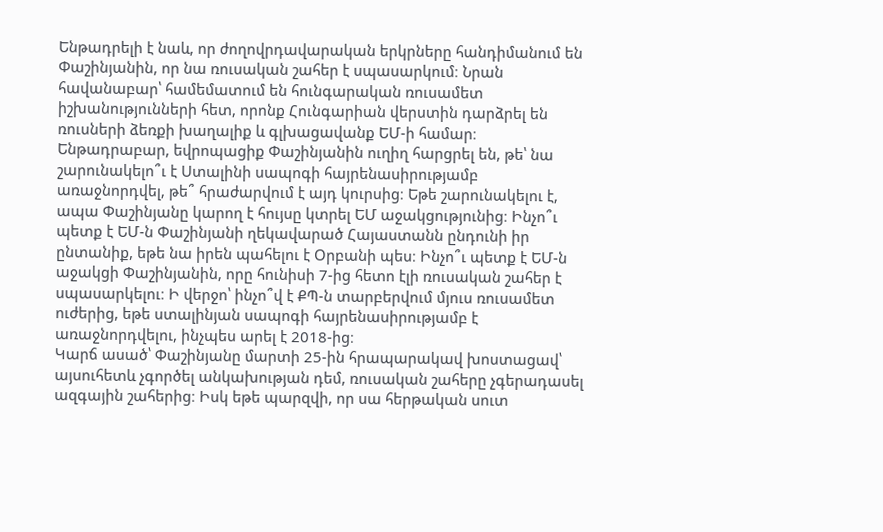Ենթադրելի է նաև, որ ժողովրդավարական երկրները հանդիմանում են Փաշինյանին, որ նա ռուսական շահեր է սպասարկում։ Նրան հավանաբար՝ համեմատում են հունգարական ռուսամետ իշխանությունների հետ, որոնք Հունգարիան վերստին դարձրել են ռուսների ձեռքի խաղալիք և գլխացավանք ԵՄ-ի համար։ Ենթադրաբար, եվրոպացիք Փաշինյանին ուղիղ հարցրել են, թե՝ նա շարունակելո՞ւ է Ստալինի սապոգի հայրենասիրությամբ առաջնորդվել, թե՞ հրաժարվում է այդ կուրսից։ Եթե շարունակելու է, ապա Փաշինյանը կարող է հույսը կտրել ԵՄ աջակցությունից։ Ինչո՞ւ պետք է ԵՄ-ն Փաշինյանի ղեկավարած Հայաստանն ընդունի իր ընտանիք, եթե նա իրեն պահելու է Օրբանի պես։ Ինչո՞ւ պետք է ԵՄ-ն աջակցի Փաշինյանին, որը հունիսի 7-ից հետո էլի ռուսական շահեր է սպասարկելու։ Ի վերջո՝ ինչո՞վ է ՔՊ-ն տարբերվում մյուս ռուսամետ ուժերից, եթե ստալինյան սապոգի հայրենասիրությամբ է առաջնորդվելու, ինչպես արել է 2018-ից։
Կարճ ասած՝ Փաշինյանը մարտի 25-ին հրապարակավ խոստացավ՝ այսուհետև չգործել անկախության դեմ, ռուսական շահերը չգերադասել ազգային շահերից։ Իսկ եթե պարզվի, որ սա հերթական սուտ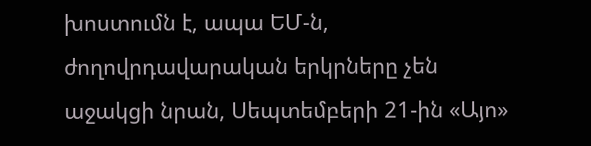խոստումն է, ապա ԵՄ-ն, ժողովրդավարական երկրները չեն աջակցի նրան, Սեպտեմբերի 21-ին «Այո»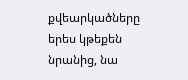քվեարկածները երես կթեքեն նրանից, նա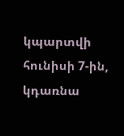կպարտվի հունիսի 7-ին, կդառնա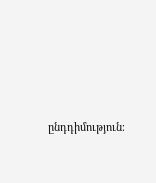ընդդիմություն։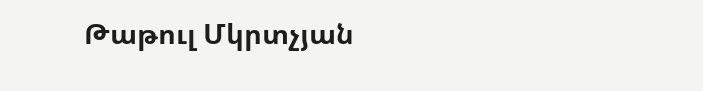Թաթուլ Մկրտչյան